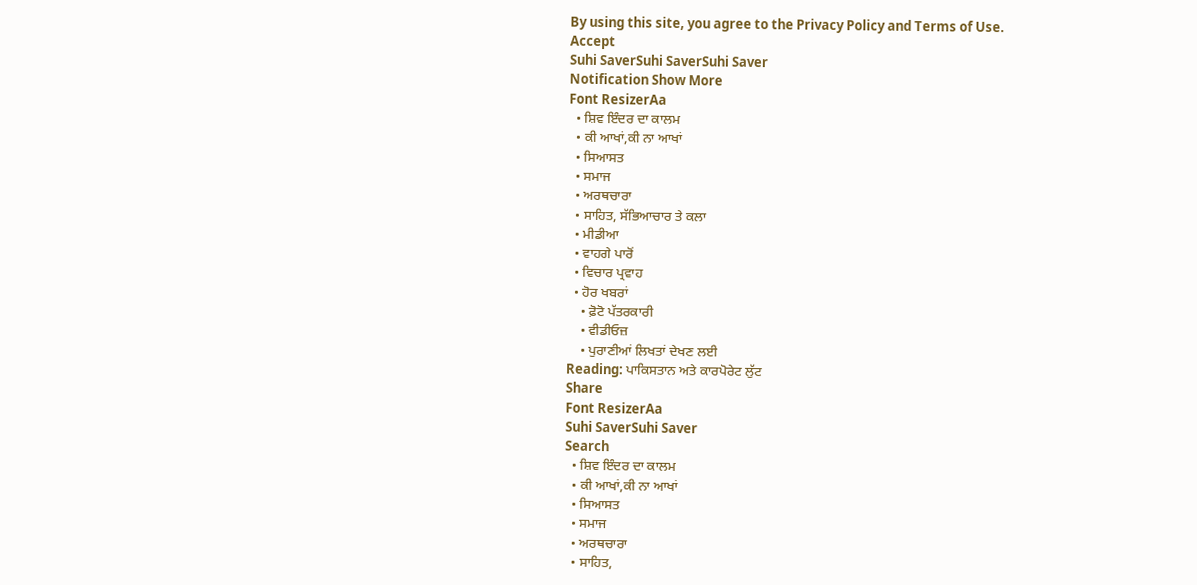By using this site, you agree to the Privacy Policy and Terms of Use.
Accept
Suhi SaverSuhi SaverSuhi Saver
Notification Show More
Font ResizerAa
  • ਸ਼ਿਵ ਇੰਦਰ ਦਾ ਕਾਲਮ
  • ਕੀ ਆਖਾਂ,ਕੀ ਨਾ ਆਖਾਂ
  • ਸਿਆਸਤ
  • ਸਮਾਜ
  • ਅਰਥਚਾਰਾ
  • ਸਾਹਿਤ, ਸੱਭਿਆਚਾਰ ਤੇ ਕਲਾ
  • ਮੀਡੀਆ
  • ਵਾਹਗੇ ਪਾਰੋਂ
  • ਵਿਚਾਰ ਪ੍ਰਵਾਹ
  • ਹੋਰ ਖਬਰਾਂ
    • ਫ਼ੋਟੋ ਪੱਤਰਕਾਰੀ
    • ਵੀਡੀਓਜ਼
    • ਪੁਰਾਣੀਆਂ ਲਿਖਤਾਂ ਦੇਖਣ ਲਈ
Reading: ਪਾਕਿਸਤਾਨ ਅਤੇ ਕਾਰਪੋਰੇਟ ਲੁੱਟ
Share
Font ResizerAa
Suhi SaverSuhi Saver
Search
  • ਸ਼ਿਵ ਇੰਦਰ ਦਾ ਕਾਲਮ
  • ਕੀ ਆਖਾਂ,ਕੀ ਨਾ ਆਖਾਂ
  • ਸਿਆਸਤ
  • ਸਮਾਜ
  • ਅਰਥਚਾਰਾ
  • ਸਾਹਿਤ,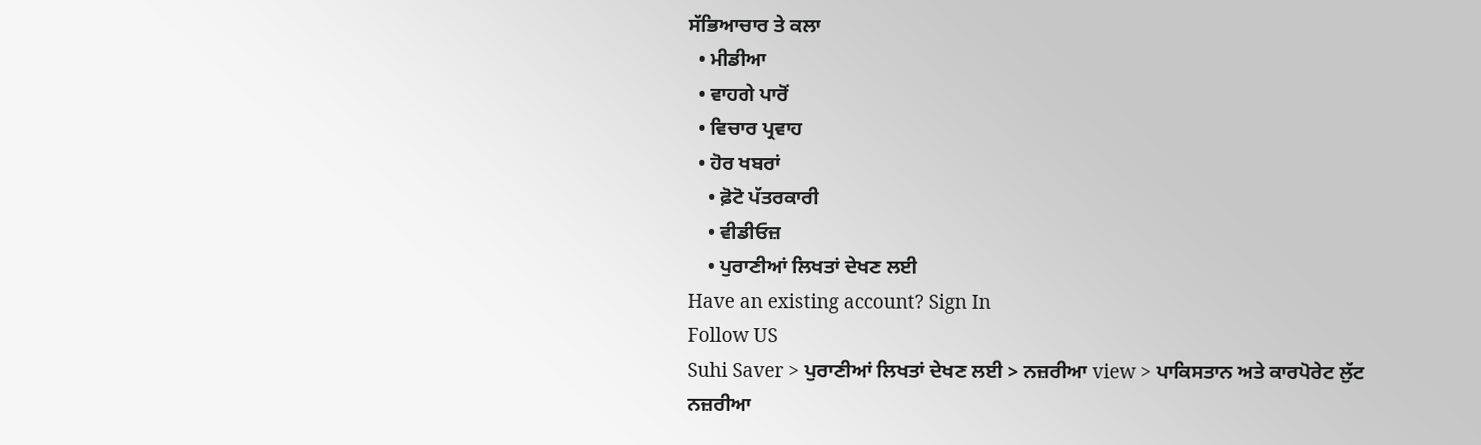ਸੱਭਿਆਚਾਰ ਤੇ ਕਲਾ
  • ਮੀਡੀਆ
  • ਵਾਹਗੇ ਪਾਰੋਂ
  • ਵਿਚਾਰ ਪ੍ਰਵਾਹ
  • ਹੋਰ ਖਬਰਾਂ
    • ਫ਼ੋਟੋ ਪੱਤਰਕਾਰੀ
    • ਵੀਡੀਓਜ਼
    • ਪੁਰਾਣੀਆਂ ਲਿਖਤਾਂ ਦੇਖਣ ਲਈ
Have an existing account? Sign In
Follow US
Suhi Saver > ਪੁਰਾਣੀਆਂ ਲਿਖਤਾਂ ਦੇਖਣ ਲਈ > ਨਜ਼ਰੀਆ view > ਪਾਕਿਸਤਾਨ ਅਤੇ ਕਾਰਪੋਰੇਟ ਲੁੱਟ
ਨਜ਼ਰੀਆ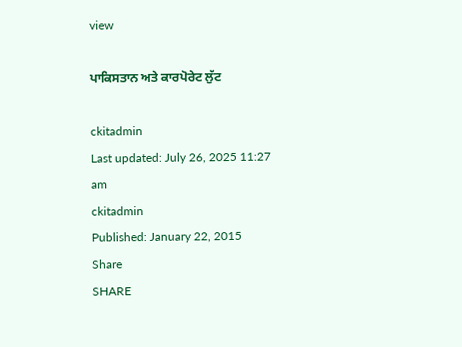view

ਪਾਕਿਸਤਾਨ ਅਤੇ ਕਾਰਪੋਰੇਟ ਲੁੱਟ

ckitadmin
Last updated: July 26, 2025 11:27 am
ckitadmin
Published: January 22, 2015
Share
SHARE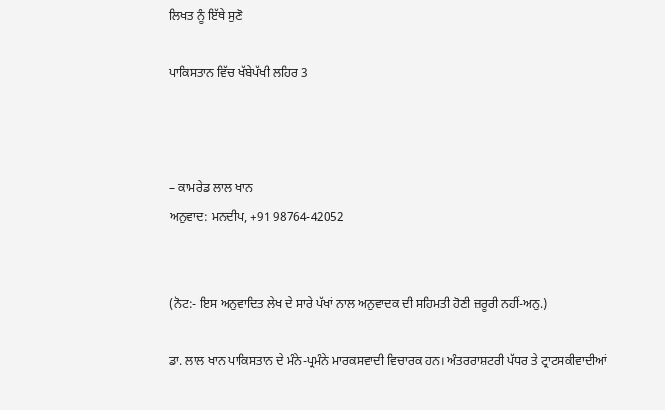ਲਿਖਤ ਨੂੰ ਇੱਥੇ ਸੁਣੋ

ਪਾਕਿਸਤਾਨ ਵਿੱਚ ਖੱਬੇਪੱਖੀ ਲਹਿਰ 3



– ਕਾਮਰੇਡ ਲਾਲ ਖਾਨ
ਅਨੁਵਾਦ: ਮਨਦੀਪ, +91 98764-42052


(ਨੋਟ:- ਇਸ ਅਨੁਵਾਦਿਤ ਲੇਖ ਦੇ ਸਾਰੇ ਪੱਖਾਂ ਨਾਲ ਅਨੁਵਾਦਕ ਦੀ ਸਹਿਮਤੀ ਹੋਣੀ ਜ਼ਰੂਰੀ ਨਹੀਂ-ਅਨੁ.)

ਡਾ. ਲਾਲ ਖਾਨ ਪਾਕਿਸਤਾਨ ਦੇ ਮੰਨੇ-ਪ੍ਰਮੰਨੇ ਮਾਰਕਸਵਾਦੀ ਵਿਚਾਰਕ ਹਨ। ਅੰਤਰਰਾਸ਼ਟਰੀ ਪੱਧਰ ਤੇ ਟ੍ਰਾਟਸਕੀਵਾਦੀਆਂ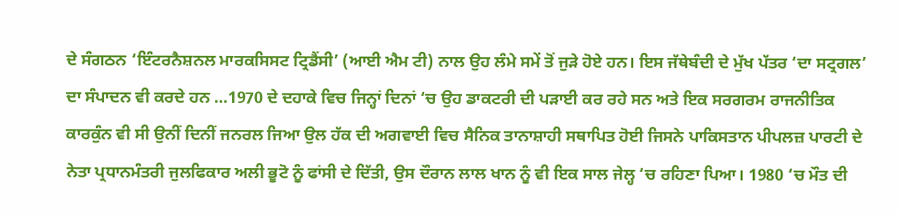ਦੇ ਸੰਗਠਨ ‘ਇੰਟਰਨੈਸ਼ਨਲ ਮਾਰਕਸਿਸਟ ਟ੍ਰਿਡੈਂਸੀ’ (ਆਈ ਐਮ ਟੀ) ਨਾਲ ਉਹ ਲੰਮੇ ਸਮੇਂ ਤੋਂ ਜੁੜੇ ਹੋਏ ਹਨ। ਇਸ ਜੱਥੇਬੰਦੀ ਦੇ ਮੁੱਖ ਪੱਤਰ ‘ਦਾ ਸਟ੍ਰਗਲ’ ਦਾ ਸੰਪਾਦਨ ਵੀ ਕਰਦੇ ਹਨ …1970 ਦੇ ਦਹਾਕੇ ਵਿਚ ਜਿਨ੍ਹਾਂ ਦਿਨਾਂ ‘ਚ ਉਹ ਡਾਕਟਰੀ ਦੀ ਪੜਾਈ ਕਰ ਰਹੇ ਸਨ ਅਤੇ ਇਕ ਸਰਗਰਮ ਰਾਜਨੀਤਿਕ ਕਾਰਕੁੰਨ ਵੀ ਸੀ ਉਨੀਂ ਦਿਨੀਂ ਜਨਰਲ ਜਿਆ ਉਲ ਹੱਕ ਦੀ ਅਗਵਾਈ ਵਿਚ ਸੈਨਿਕ ਤਾਨਾਸ਼ਾਹੀ ਸਥਾਪਿਤ ਹੋਈ ਜਿਸਨੇ ਪਾਕਿਸਤਾਨ ਪੀਪਲਜ਼ ਪਾਰਟੀ ਦੇ ਨੇਤਾ ਪ੍ਰਧਾਨਮੰਤਰੀ ਜੁਲਫਿਕਾਰ ਅਲੀ ਭੂਟੋ ਨੂੰ ਫਾਂਸੀ ਦੇ ਦਿੱਤੀ, ਉਸ ਦੌਰਾਨ ਲਾਲ ਖਾਨ ਨੂੰ ਵੀ ਇਕ ਸਾਲ ਜੇਲ੍ਹ ‘ਚ ਰਹਿਣਾ ਪਿਆ। 1980 ‘ਚ ਮੌਤ ਦੀ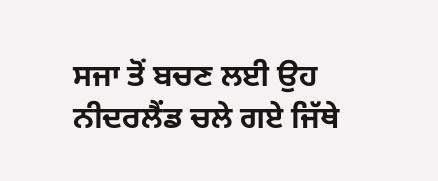ਸਜਾ ਤੋਂ ਬਚਣ ਲਈ ਉਹ ਨੀਦਰਲੈਂਡ ਚਲੇ ਗਏ ਜਿੱਥੇ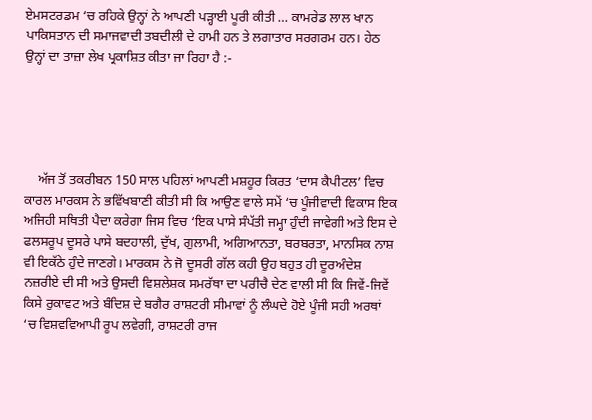ਏਮਸਟਰਡਮ ‘ਚ ਰਹਿਕੇ ਉਨ੍ਹਾਂ ਨੇ ਆਪਣੀ ਪੜ੍ਹਾਈ ਪੂਰੀ ਕੀਤੀ … ਕਾਮਰੇਡ ਲਾਲ ਖਾਨ ਪਾਕਿਸਤਾਨ ਦੀ ਸਮਾਜਵਾਦੀ ਤਬਦੀਲੀ ਦੇ ਹਾਮੀ ਹਨ ਤੇ ਲਗਾਤਾਰ ਸਰਗਰਮ ਹਨ। ਹੇਠ ਉਨ੍ਹਾਂ ਦਾ ਤਾਜ਼ਾ ਲੇਖ ਪ੍ਰਕਾਸ਼ਿਤ ਕੀਤਾ ਜਾ ਰਿਹਾ ਹੈ :-





    ਅੱਜ ਤੋਂ ਤਕਰੀਬਨ 150 ਸਾਲ ਪਹਿਲਾਂ ਆਪਣੀ ਮਸ਼ਹੂਰ ਕਿਰਤ ‘ਦਾਸ ਕੈਪੀਟਲ’ ਵਿਚ ਕਾਰਲ ਮਾਰਕਸ ਨੇ ਭਵਿੱਖਬਾਣੀ ਕੀਤੀ ਸੀ ਕਿ ਆਉਣ ਵਾਲੇ ਸਮੇਂ ‘ਚ ਪੂੰਜੀਵਾਦੀ ਵਿਕਾਸ ਇਕ ਅਜਿਹੀ ਸਥਿਤੀ ਪੈਦਾ ਕਰੇਗਾ ਜਿਸ ਵਿਚ ‘ਇਕ ਪਾਸੇ ਸੰਪੱਤੀ ਜਮ੍ਹਾ ਹੁੰਦੀ ਜਾਵੇਗੀ ਅਤੇ ਇਸ ਦੇ ਫਲਸਰੂਪ ਦੂਸਰੇ ਪਾਸੇ ਬਦਹਾਲੀ, ਦੁੱਖ, ਗੁਲਾਮੀ, ਅਗਿਆਨਤਾ, ਬਰਬਰਤਾ, ਮਾਨਸਿਕ ਨਾਸ਼ ਵੀ ਇਕੱਠੇ ਹੁੰਦੇ ਜਾਣਗੇ। ਮਾਰਕਸ ਨੇ ਜੋ ਦੂਸਰੀ ਗੱਲ ਕਹੀ ਉਹ ਬਹੁਤ ਹੀ ਦੂਰਅੰਦੇਸ਼ ਨਜ਼ਰੀਏ ਦੀ ਸੀ ਅਤੇ ਉਸਦੀ ਵਿਸ਼ਲੇਸ਼ਕ ਸਮਰੱਥਾ ਦਾ ਪਰੀਚੈ ਦੇਣ ਵਾਲੀ ਸੀ ਕਿ ਜਿਵੇਂ-ਜਿਵੇਂ ਕਿਸੇ ਰੁਕਾਵਟ ਅਤੇ ਬੰਦਿਸ਼ ਦੇ ਬਗੈਰ ਰਾਸ਼ਟਰੀ ਸੀਮਾਵਾਂ ਨੂੰ ਲੰਘਦੇ ਹੋਏ ਪੂੰਜੀ ਸਹੀ ਅਰਥਾਂ ‘ਚ ਵਿਸ਼ਵਵਿਆਪੀ ਰੂਪ ਲਵੇਗੀ, ਰਾਸ਼ਟਰੀ ਰਾਜ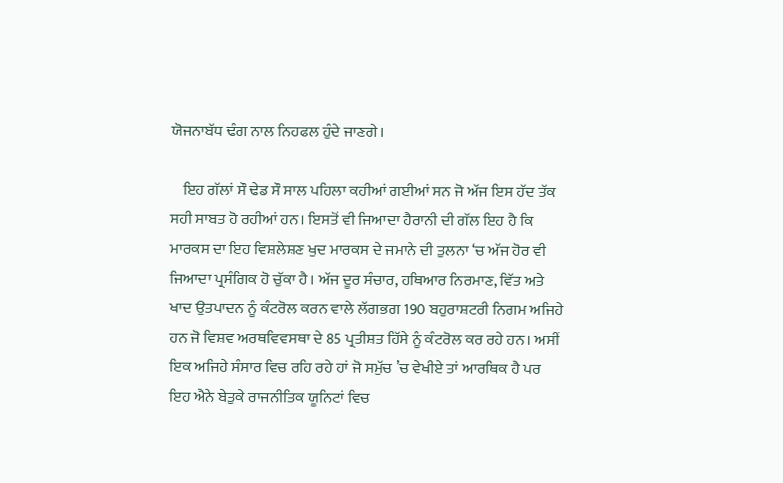ਯੋਜਨਾਬੱਧ ਢੰਗ ਨਾਲ ਨਿਹਫਲ ਹੁੰਦੇ ਜਾਣਗੇ।

    ਇਹ ਗੱਲਾਂ ਸੌ ਢੇਡ ਸੌ ਸਾਲ ਪਹਿਲਾ ਕਹੀਆਂ ਗਈਆਂ ਸਨ ਜੋ ਅੱਜ ਇਸ ਹੱਦ ਤੱਕ ਸਹੀ ਸਾਬਤ ਹੋ ਰਹੀਆਂ ਹਨ। ਇਸਤੋਂ ਵੀ ਜਿਆਦਾ ਹੈਰਾਨੀ ਦੀ ਗੱਲ ਇਹ ਹੈ ਕਿ ਮਾਰਕਸ ਦਾ ਇਹ ਵਿਸ਼ਲੇਸ਼ਣ ਖੁਦ ਮਾਰਕਸ ਦੇ ਜਮਾਨੇ ਦੀ ਤੁਲਨਾ ‘ਚ ਅੱਜ ਹੋਰ ਵੀ ਜਿਆਦਾ ਪ੍ਰਸੰਗਿਕ ਹੋ ਚੁੱਕਾ ਹੈ। ਅੱਜ ਦੂਰ ਸੰਚਾਰ, ਹਥਿਆਰ ਨਿਰਮਾਣ, ਵਿੱਤ ਅਤੇ ਖਾਦ ਉਤਪਾਦਨ ਨੂੰ ਕੰਟਰੋਲ ਕਰਨ ਵਾਲੇ ਲੱਗਭਗ 190 ਬਹੁਰਾਸ਼ਟਰੀ ਨਿਗਮ ਅਜਿਹੇ ਹਨ ਜੋ ਵਿਸ਼ਵ ਅਰਥਵਿਵਸਥਾ ਦੇ 85 ਪ੍ਰਤੀਸ਼ਤ ਹਿੱਸੇ ਨੂੰ ਕੰਟਰੋਲ ਕਰ ਰਹੇ ਹਨ। ਅਸੀਂ ਇਕ ਅਜਿਹੇ ਸੰਸਾਰ ਵਿਚ ਰਹਿ ਰਹੇ ਹਾਂ ਜੋ ਸਮੁੱਚ ’ਚ ਵੇਖੀਏ ਤਾਂ ਆਰਥਿਕ ਹੈ ਪਰ ਇਹ ਐਨੇ ਬੇਤੁਕੇ ਰਾਜਨੀਤਿਕ ਯੂਨਿਟਾਂ ਵਿਚ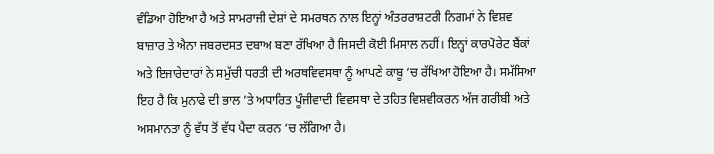ਵੰਡਿਆ ਹੋਇਆ ਹੈ ਅਤੇ ਸਾਮਰਾਜੀ ਦੇਸ਼ਾਂ ਦੇ ਸਮਰਥਨ ਨਾਲ ਇਨ੍ਹਾਂ ਅੰਤਰਰਾਸ਼ਟਰੀ ਨਿਗਮਾਂ ਨੇ ਵਿਸ਼ਵ ਬਾਜ਼ਾਰ ਤੇ ਐਨਾ ਜਬਰਦਸਤ ਦਬਾਅ ਬਣਾ ਰੱਖਿਆ ਹੈ ਜਿਸਦੀ ਕੋਈ ਮਿਸਾਲ ਨਹੀਂ। ਇਨ੍ਹਾਂ ਕਾਰਪੋਰੇਟ ਬੈਂਕਾਂ ਅਤੇ ਇਜਾਰੇਦਾਰਾਂ ਨੇ ਸਮੁੱਚੀ ਧਰਤੀ ਦੀ ਅਰਥਵਿਵਸਥਾ ਨੂੰ ਆਪਣੇ ਕਾਬੂ ‘ਚ ਰੱਖਿਆ ਹੋਇਆ ਹੈ। ਸਮੱਸਿਆ ਇਹ ਹੈ ਕਿ ਮੁਨਾਫੇ ਦੀ ਭਾਲ ’ਤੇ ਅਧਾਰਿਤ ਪੂੰਜੀਵਾਦੀ ਵਿਵਸਥਾ ਦੇ ਤਹਿਤ ਵਿਸ਼ਵੀਕਰਨ ਅੱਜ ਗਰੀਬੀ ਅਤੇ ਅਸਮਾਨਤਾ ਨੂੰ ਵੱਧ ਤੋਂ ਵੱਧ ਪੈਦਾ ਕਰਨ ‘ਚ ਲੱਗਿਆ ਹੈ।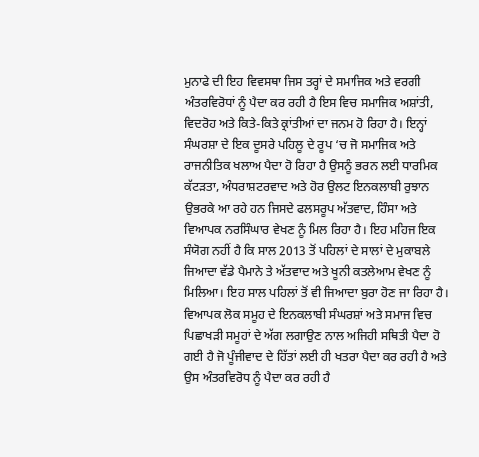ਮੁਨਾਫੇ ਦੀ ਇਹ ਵਿਵਸਥਾ ਜਿਸ ਤਰ੍ਹਾਂ ਦੇ ਸਮਾਜਿਕ ਅਤੇ ਵਰਗੀ ਅੰਤਰਵਿਰੋਧਾਂ ਨੂੰ ਪੈਦਾ ਕਰ ਰਹੀ ਹੈ ਇਸ ਵਿਚ ਸਮਾਜਿਕ ਅਸ਼ਾਂਤੀ, ਵਿਦਰੋਹ ਅਤੇ ਕਿਤੇ-ਕਿਤੇ ਕ੍ਰਾਂਤੀਆਂ ਦਾ ਜਨਮ ਹੋ ਰਿਹਾ ਹੈ। ਇਨ੍ਹਾਂ ਸੰਘਰਸ਼ਾ ਦੇ ਇਕ ਦੂਸਰੇ ਪਹਿਲੂ ਦੇ ਰੂਪ ‘ਚ ਜੋ ਸਮਾਜਿਕ ਅਤੇ ਰਾਜਨੀਤਿਕ ਖਲਾਅ ਪੈਦਾ ਹੋ ਰਿਹਾ ਹੈ ਉਸਨੂੰ ਭਰਨ ਲਈ ਧਾਰਮਿਕ ਕੱਟੜਤਾ, ਅੰਧਰਾਸ਼ਟਰਵਾਦ ਅਤੇ ਹੋਰ ਉਲਟ ਇਨਕਲਾਬੀ ਰੁਝਾਨ ਉਭਰਕੇ ਆ ਰਹੇ ਹਨ ਜਿਸਦੇ ਫਲਸਰੂਪ ਅੱਤਵਾਦ, ਹਿੰਸਾ ਅਤੇ ਵਿਆਪਕ ਨਰਸਿੰਘਾਰ ਵੇਖਣ ਨੂੰ ਮਿਲ ਰਿਹਾ ਹੈ। ਇਹ ਮਹਿਜ ਇਕ ਸੰਯੋਗ ਨਹੀਂ ਹੈ ਕਿ ਸਾਲ 2013 ਤੋਂ ਪਹਿਲਾਂ ਦੇ ਸਾਲਾਂ ਦੇ ਮੁਕਾਬਲੇ ਜਿਆਦਾ ਵੱਡੇ ਪੈਮਾਨੇ ਤੇ ਅੱਤਵਾਦ ਅਤੇ ਖੂਨੀ ਕਤਲੇਆਮ ਵੇਖਣ ਨੂੰ ਮਿਲਿਆ। ਇਹ ਸਾਲ ਪਹਿਲਾਂ ਤੋਂ ਵੀ ਜਿਆਦਾ ਬੁਰਾ ਹੋਣ ਜਾ ਰਿਹਾ ਹੈ। ਵਿਆਪਕ ਲੋਕ ਸਮੂਹ ਦੇ ਇਨਕਲਾਬੀ ਸੰਘਰਸ਼ਾਂ ਅਤੇ ਸਮਾਜ ਵਿਚ ਪਿਛਾਖੜੀ ਸਮੂਹਾਂ ਦੇ ਅੱਗ ਲਗਾਉਣ ਨਾਲ ਅਜਿਹੀ ਸਥਿਤੀ ਪੈਦਾ ਹੋ ਗਈ ਹੈ ਜੋ ਪੂੰਜੀਵਾਦ ਦੇ ਹਿੱਤਾਂ ਲਈ ਹੀ ਖਤਰਾ ਪੈਦਾ ਕਰ ਰਹੀ ਹੈ ਅਤੇ ਉਸ ਅੰਤਰਵਿਰੋਧ ਨੂੰ ਪੈਦਾ ਕਰ ਰਹੀ ਹੈ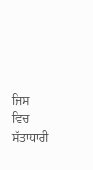ਜਿਸ ਵਿਚ ਸੱਤਾਧਾਰੀ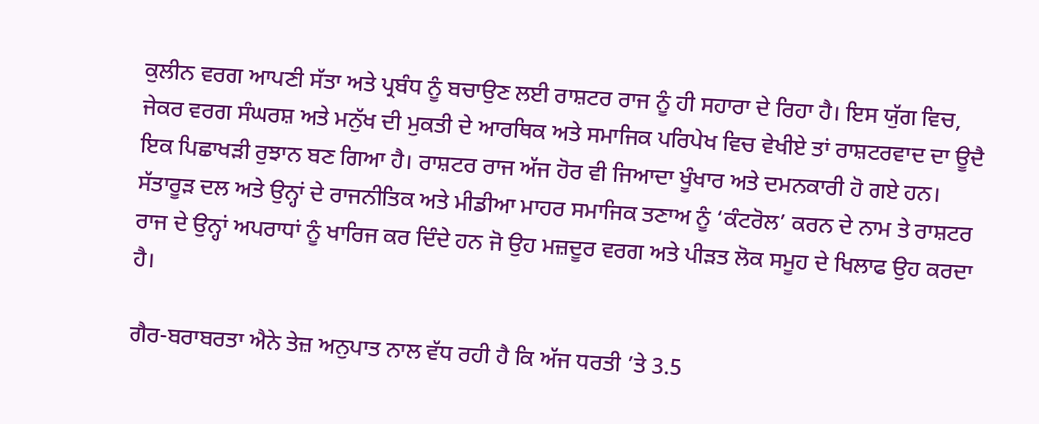ਕੁਲੀਨ ਵਰਗ ਆਪਣੀ ਸੱਤਾ ਅਤੇ ਪ੍ਰਬੰਧ ਨੂੰ ਬਚਾਉਣ ਲਈ ਰਾਸ਼ਟਰ ਰਾਜ ਨੂੰ ਹੀ ਸਹਾਰਾ ਦੇ ਰਿਹਾ ਹੈ। ਇਸ ਯੁੱਗ ਵਿਚ, ਜੇਕਰ ਵਰਗ ਸੰਘਰਸ਼ ਅਤੇ ਮਨੁੱਖ ਦੀ ਮੁਕਤੀ ਦੇ ਆਰਥਿਕ ਅਤੇ ਸਮਾਜਿਕ ਪਰਿਪੇਖ ਵਿਚ ਵੇਖੀਏ ਤਾਂ ਰਾਸ਼ਟਰਵਾਦ ਦਾ ਊਦੈ ਇਕ ਪਿਛਾਖੜੀ ਰੁਝਾਨ ਬਣ ਗਿਆ ਹੈ। ਰਾਸ਼ਟਰ ਰਾਜ ਅੱਜ ਹੋਰ ਵੀ ਜਿਆਦਾ ਖੂੰਖਾਰ ਅਤੇ ਦਮਨਕਾਰੀ ਹੋ ਗਏ ਹਨ। ਸੱਤਾਰੂੜ ਦਲ ਅਤੇ ਉਨ੍ਹਾਂ ਦੇ ਰਾਜਨੀਤਿਕ ਅਤੇ ਮੀਡੀਆ ਮਾਹਰ ਸਮਾਜਿਕ ਤਣਾਅ ਨੂੰ ‘ਕੰਟਰੋਲ’ ਕਰਨ ਦੇ ਨਾਮ ਤੇ ਰਾਸ਼ਟਰ ਰਾਜ ਦੇ ਉਨ੍ਹਾਂ ਅਪਰਾਧਾਂ ਨੂੰ ਖਾਰਿਜ ਕਰ ਦਿੰਦੇ ਹਨ ਜੋ ਉਹ ਮਜ਼ਦੂਰ ਵਰਗ ਅਤੇ ਪੀੜਤ ਲੋਕ ਸਮੂਹ ਦੇ ਖਿਲਾਫ ਉਹ ਕਰਦਾ ਹੈ।

ਗੈਰ-ਬਰਾਬਰਤਾ ਐਨੇ ਤੇਜ਼ ਅਨੁਪਾਤ ਨਾਲ ਵੱਧ ਰਹੀ ਹੈ ਕਿ ਅੱਜ ਧਰਤੀ ’ਤੇ 3.5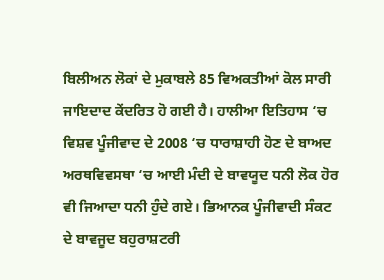ਬਿਲੀਅਨ ਲੋਕਾਂ ਦੇ ਮੁਕਾਬਲੇ 85 ਵਿਅਕਤੀਆਂ ਕੋਲ ਸਾਰੀ ਜਾਇਦਾਦ ਕੇਂਦਰਿਤ ਹੋ ਗਈ ਹੈ। ਹਾਲੀਆ ਇਤਿਹਾਸ ‘ਚ ਵਿਸ਼ਵ ਪੂੰਜੀਵਾਦ ਦੇ 2008 ‘ਚ ਧਾਰਾਸ਼ਾਹੀ ਹੋਣ ਦੇ ਬਾਅਦ ਅਰਥਵਿਵਸਥਾ ‘ਚ ਆਈ ਮੰਦੀ ਦੇ ਬਾਵਯੂਦ ਧਨੀ ਲੋਕ ਹੋਰ ਵੀ ਜਿਆਦਾ ਧਨੀ ਹੁੰਦੇ ਗਏ। ਭਿਆਨਕ ਪੂੰਜੀਵਾਦੀ ਸੰਕਟ ਦੇ ਬਾਵਜੂਦ ਬਹੁਰਾਸ਼ਟਰੀ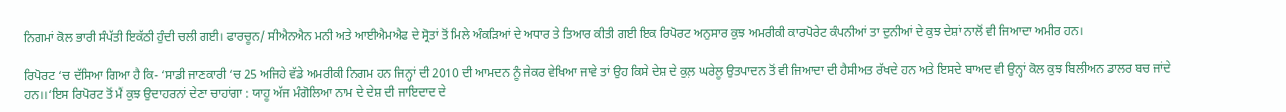ਨਿਗਮਾਂ ਕੋਲ ਭਾਰੀ ਸੰਪੱਤੀ ਇਕੱਠੀ ਹੁੰਦੀ ਚਲੀ ਗਈ। ਫਾਰਚੂਨ/ ਸੀਐਨਐਨ ਮਨੀ ਅਤੇ ਆਈਐਮਐਫ ਦੇ ਸ੍ਰੋਤਾਂ ਤੋਂ ਮਿਲੇ ਅੰਕੜਿਆਂ ਦੇ ਅਧਾਰ ਤੇ ਤਿਆਰ ਕੀਤੀ ਗਈ ਇਕ ਰਿਪੋਰਟ ਅਨੁਸਾਰ ਕੁਝ ਅਮਰੀਕੀ ਕਾਰਪੋਰੇਟ ਕੰਪਨੀਆਂ ਤਾ ਦੁਨੀਆਂ ਦੇ ਕੁਝ ਦੇਸ਼ਾਂ ਨਾਲੋਂ ਵੀ ਜਿਆਦਾ ਅਮੀਰ ਹਨ।

ਰਿਪੋਰਟ ‘ਚ ਦੱਸਿਆ ਗਿਆ ਹੈ ਕਿ- ‘ਸਾਡੀ ਜਾਣਕਾਰੀ ‘ਚ 25 ਅਜਿਹੇ ਵੱਡੇ ਅਮਰੀਕੀ ਨਿਗਮ ਹਨ ਜਿਨ੍ਹਾਂ ਦੀ 2010 ਦੀ ਆਮਦਨ ਨੂੰ ਜੇਕਰ ਵੇਖਿਆ ਜਾਵੇ ਤਾਂ ਉਹ ਕਿਸੇ ਦੇਸ਼ ਦੇ ਕੁਲ਼ ਘਰੇਲੂ ਉਤਪਾਦਨ ਤੋਂ ਵੀ ਜਿਆਦਾ ਦੀ ਹੈਸੀਅਤ ਰੱਖਦੇ ਹਨ ਅਤੇ ਇਸਦੇ ਬਾਅਦ ਵੀ ਉਨ੍ਹਾਂ ਕੋਲ ਕੁਝ ਬਿਲੀਅਨ ਡਾਲਰ ਬਚ ਜਾਂਦੇ ਹਨ।।‘ਇਸ ਰਿਪੋਰਟ ਤੋਂ ਮੈਂ ਕੁਝ ਉਦਾਹਰਨਾਂ ਦੇਣਾ ਚਾਹਾਂਗਾ : ਯਾਹੂ ਅੱਜ ਮੰਗੋਲਿਆ ਨਾਮ ਦੇ ਦੇਸ਼ ਦੀ ਜਾਇਦਾਦ ਦੇ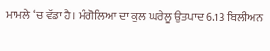ਮਾਮਲੇ ‘ਚ ਵੱਡਾ ਹੈ। ਮੰਗੋਲਿਆ ਦਾ ਕੁਲ ਘਰੇਲੂ ਉਤਪਾਦ 6.13 ਬਿਲੀਅਨ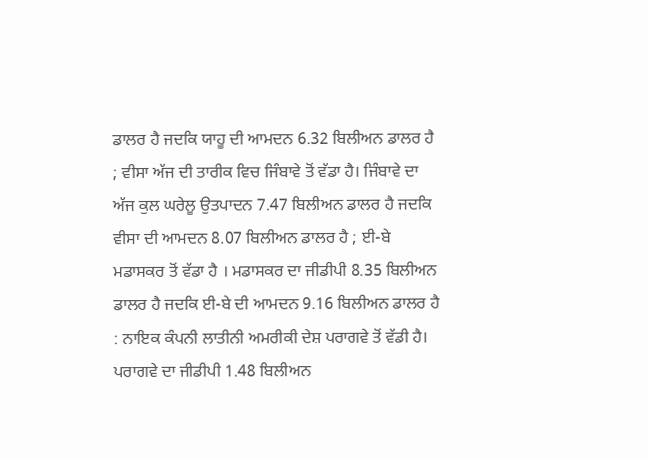ਡਾਲਰ ਹੈ ਜਦਕਿ ਯਾਹੂ ਦੀ ਆਮਦਨ 6.32 ਬਿਲੀਅਨ ਡਾਲਰ ਹੈ ; ਵੀਸਾ ਅੱਜ ਦੀ ਤਾਰੀਕ ਵਿਚ ਜਿੰਬਾਵੇ ਤੋਂ ਵੱਡਾ ਹੈ। ਜਿੰਬਾਵੇ ਦਾ ਅੱਜ ਕੁਲ ਘਰੇਲੂ ਉਤਪਾਦਨ 7.47 ਬਿਲੀਅਨ ਡਾਲਰ ਹੈ ਜਦਕਿ ਵੀਸਾ ਦੀ ਆਮਦਨ 8.07 ਬਿਲੀਅਨ ਡਾਲਰ ਹੈ ; ਈ-ਬੇ ਮਡਾਸਕਰ ਤੋਂ ਵੱਡਾ ਹੈ । ਮਡਾਸਕਰ ਦਾ ਜੀਡੀਪੀ 8.35 ਬਿਲੀਅਨ ਡਾਲਰ ਹੈ ਜਦਕਿ ਈ-ਬੇ ਦੀ ਆਮਦਨ 9.16 ਬਿਲੀਅਨ ਡਾਲਰ ਹੈ : ਨਾਇਕ ਕੰਪਨੀ ਲਾਤੀਨੀ ਅਮਰੀਕੀ ਦੇਸ਼ ਪਰਾਗਵੇ ਤੋਂ ਵੱਡੀ ਹੈ। ਪਰਾਗਵੇ ਦਾ ਜੀਡੀਪੀ 1.48 ਬਿਲੀਅਨ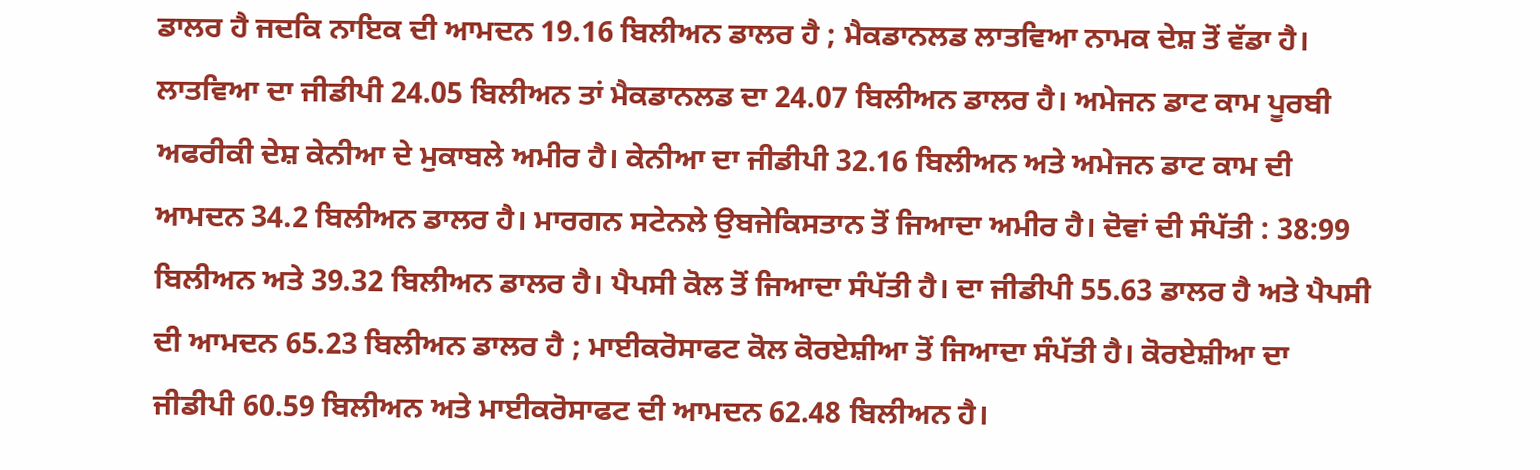ਡਾਲਰ ਹੈ ਜਦਕਿ ਨਾਇਕ ਦੀ ਆਮਦਨ 19.16 ਬਿਲੀਅਨ ਡਾਲਰ ਹੈ ; ਮੈਕਡਾਨਲਡ ਲਾਤਵਿਆ ਨਾਮਕ ਦੇਸ਼ ਤੋਂ ਵੱਡਾ ਹੈ। ਲਾਤਵਿਆ ਦਾ ਜੀਡੀਪੀ 24.05 ਬਿਲੀਅਨ ਤਾਂ ਮੈਕਡਾਨਲਡ ਦਾ 24.07 ਬਿਲੀਅਨ ਡਾਲਰ ਹੈ। ਅਮੇਜਨ ਡਾਟ ਕਾਮ ਪੂਰਬੀ ਅਫਰੀਕੀ ਦੇਸ਼ ਕੇਨੀਆ ਦੇ ਮੁਕਾਬਲੇ ਅਮੀਰ ਹੈ। ਕੇਨੀਆ ਦਾ ਜੀਡੀਪੀ 32.16 ਬਿਲੀਅਨ ਅਤੇ ਅਮੇਜਨ ਡਾਟ ਕਾਮ ਦੀ ਆਮਦਨ 34.2 ਬਿਲੀਅਨ ਡਾਲਰ ਹੈ। ਮਾਰਗਨ ਸਟੇਨਲੇ ਉਬਜੇਕਿਸਤਾਨ ਤੋਂ ਜਿਆਦਾ ਅਮੀਰ ਹੈ। ਦੋਵਾਂ ਦੀ ਸੰਪੱਤੀ : 38:99 ਬਿਲੀਅਨ ਅਤੇ 39.32 ਬਿਲੀਅਨ ਡਾਲਰ ਹੈ। ਪੈਪਸੀ ਕੋਲ ਤੋਂ ਜਿਆਦਾ ਸੰਪੱਤੀ ਹੈ। ਦਾ ਜੀਡੀਪੀ 55.63 ਡਾਲਰ ਹੈ ਅਤੇ ਪੈਪਸੀ ਦੀ ਆਮਦਨ 65.23 ਬਿਲੀਅਨ ਡਾਲਰ ਹੈ ; ਮਾਈਕਰੋਸਾਫਟ ਕੋਲ ਕੋਰਏਸ਼ੀਆ ਤੋਂ ਜਿਆਦਾ ਸੰਪੱਤੀ ਹੈ। ਕੋਰਏਸ਼ੀਆ ਦਾ ਜੀਡੀਪੀ 60.59 ਬਿਲੀਅਨ ਅਤੇ ਮਾਈਕਰੋਸਾਫਟ ਦੀ ਆਮਦਨ 62.48 ਬਿਲੀਅਨ ਹੈ।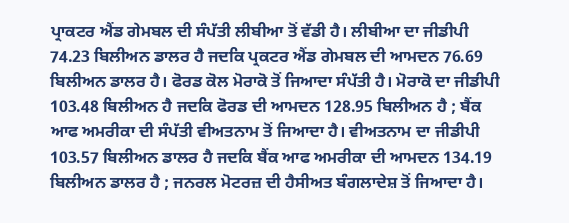ਪ੍ਰਾਕਟਰ ਐਂਡ ਗੇਮਬਲ ਦੀ ਸੰਪੱਤੀ ਲੀਬੀਆ ਤੋਂ ਵੱਡੀ ਹੈ। ਲੀਬੀਆ ਦਾ ਜੀਡੀਪੀ 74.23 ਬਿਲੀਅਨ ਡਾਲਰ ਹੈ ਜਦਕਿ ਪ੍ਰਕਟਰ ਐਂਡ ਗੇਮਬਲ ਦੀ ਆਮਦਨ 76.69 ਬਿਲੀਅਨ ਡਾਲਰ ਹੈ। ਫੋਰਡ ਕੋਲ ਮੋਰਾਕੋ ਤੋਂ ਜਿਆਦਾ ਸੰਪੱਤੀ ਹੈ। ਮੋਰਾਕੋ ਦਾ ਜੀਡੀਪੀ 103.48 ਬਿਲੀਅਨ ਹੈ ਜਦਕਿ ਫੋਰਡ ਦੀ ਆਮਦਨ 128.95 ਬਿਲੀਅਨ ਹੈ ; ਬੈਂਕ ਆਫ ਅਮਰੀਕਾ ਦੀ ਸੰਪੱਤੀ ਵੀਅਤਨਾਮ ਤੋਂ ਜਿਆਦਾ ਹੈ। ਵੀਅਤਨਾਮ ਦਾ ਜੀਡੀਪੀ 103.57 ਬਿਲੀਅਨ ਡਾਲਰ ਹੈ ਜਦਕਿ ਬੈਂਕ ਆਫ ਅਮਰੀਕਾ ਦੀ ਆਮਦਨ 134.19 ਬਿਲੀਅਨ ਡਾਲਰ ਹੈ ; ਜਨਰਲ ਮੋਟਰਜ਼ ਦੀ ਹੈਸੀਅਤ ਬੰਗਲਾਦੇਸ਼ ਤੋਂ ਜਿਆਦਾ ਹੈ।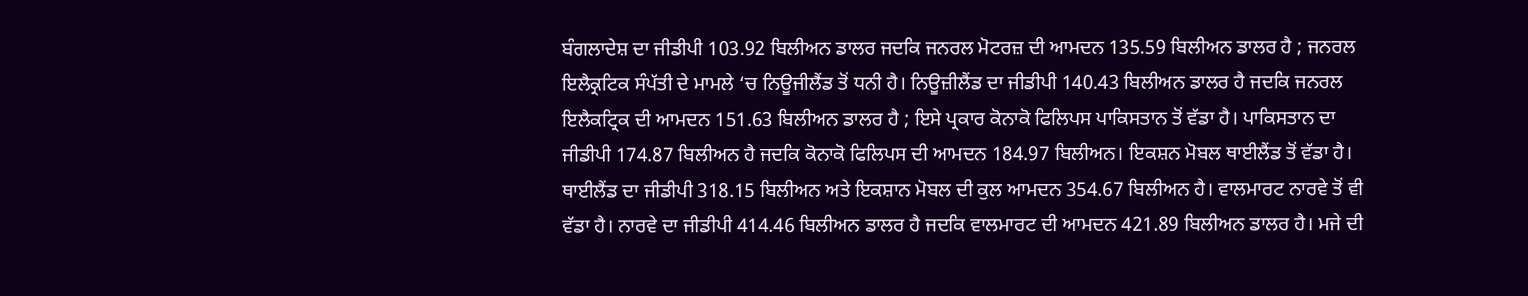ਬੰਗਲਾਦੇਸ਼ ਦਾ ਜੀਡੀਪੀ 103.92 ਬਿਲੀਅਨ ਡਾਲਰ ਜਦਕਿ ਜਨਰਲ ਮੋਟਰਜ਼ ਦੀ ਆਮਦਨ 135.59 ਬਿਲੀਅਨ ਡਾਲਰ ਹੈ ; ਜਨਰਲ ਇਲੈਕ੍ਰਟਿਕ ਸੰਪੱਤੀ ਦੇ ਮਾਮਲੇ ‘ਚ ਨਿਊਜੀਲੈਂਡ ਤੋਂ ਧਨੀ ਹੈ। ਨਿਊਜ਼ੀਲੈਂਡ ਦਾ ਜੀਡੀਪੀ 140.43 ਬਿਲੀਅਨ ਡਾਲਰ ਹੈ ਜਦਕਿ ਜਨਰਲ ਇਲੈਕਟ੍ਰਿਕ ਦੀ ਆਮਦਨ 151.63 ਬਿਲੀਅਨ ਡਾਲਰ ਹੈ ; ਇਸੇ ਪ੍ਰਕਾਰ ਕੋਨਾਕੋ ਫਿਲਿਪਸ ਪਾਕਿਸਤਾਨ ਤੋਂ ਵੱਡਾ ਹੈ। ਪਾਕਿਸਤਾਨ ਦਾ ਜੀਡੀਪੀ 174.87 ਬਿਲੀਅਨ ਹੈ ਜਦਕਿ ਕੋਨਾਕੋ ਫਿਲਿਪਸ ਦੀ ਆਮਦਨ 184.97 ਬਿਲੀਅਨ। ਇਕਸ਼ਨ ਮੋਬਲ ਥਾਈਲੈਂਡ ਤੋਂ ਵੱਡਾ ਹੈ। ਥਾਈਲੈਂਡ ਦਾ ਜੀਡੀਪੀ 318.15 ਬਿਲੀਅਨ ਅਤੇ ਇਕਸ਼ਾਨ ਮੋਬਲ ਦੀ ਕੁਲ ਆਮਦਨ 354.67 ਬਿਲੀਅਨ ਹੈ। ਵਾਲਮਾਰਟ ਨਾਰਵੇ ਤੋਂ ਵੀ ਵੱਡਾ ਹੈ। ਨਾਰਵੇ ਦਾ ਜੀਡੀਪੀ 414.46 ਬਿਲੀਅਨ ਡਾਲਰ ਹੈ ਜਦਕਿ ਵਾਲਮਾਰਟ ਦੀ ਆਮਦਨ 421.89 ਬਿਲੀਅਨ ਡਾਲਰ ਹੈ। ਮਜੇ ਦੀ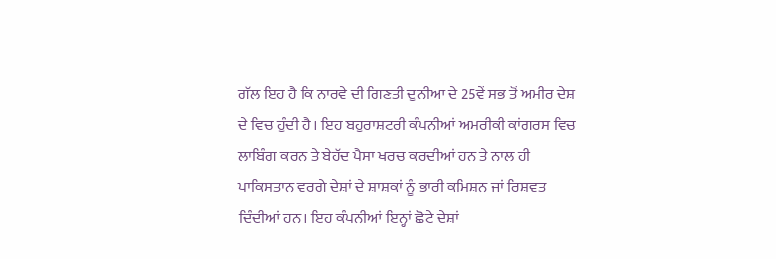ਗੱਲ ਇਹ ਹੈ ਕਿ ਨਾਰਵੇ ਦੀ ਗਿਣਤੀ ਦੁਨੀਆ ਦੇ 25ਵੇਂ ਸਭ ਤੋਂ ਅਮੀਰ ਦੇਸ਼ ਦੇ ਵਿਚ ਹੁੰਦੀ ਹੈ। ਇਹ ਬਹੁਰਾਸ਼ਟਰੀ ਕੰਪਨੀਆਂ ਅਮਰੀਕੀ ਕਾਂਗਰਸ ਵਿਚ ਲਾਬਿੰਗ ਕਰਨ ਤੇ ਬੇਹੱਦ ਪੈਸਾ ਖਰਚ ਕਰਦੀਆਂ ਹਨ ਤੇ ਨਾਲ ਹੀ ਪਾਕਿਸਤਾਨ ਵਰਗੇ ਦੇਸ਼ਾਂ ਦੇ ਸ਼ਾਸ਼ਕਾਂ ਨੂੰ ਭਾਰੀ ਕਮਿਸ਼ਨ ਜਾਂ ਰਿਸ਼ਵਤ ਦਿੰਦੀਆਂ ਹਨ। ਇਹ ਕੰਪਨੀਆਂ ਇਨ੍ਹਾਂ ਛੋਟੇ ਦੇਸ਼ਾਂ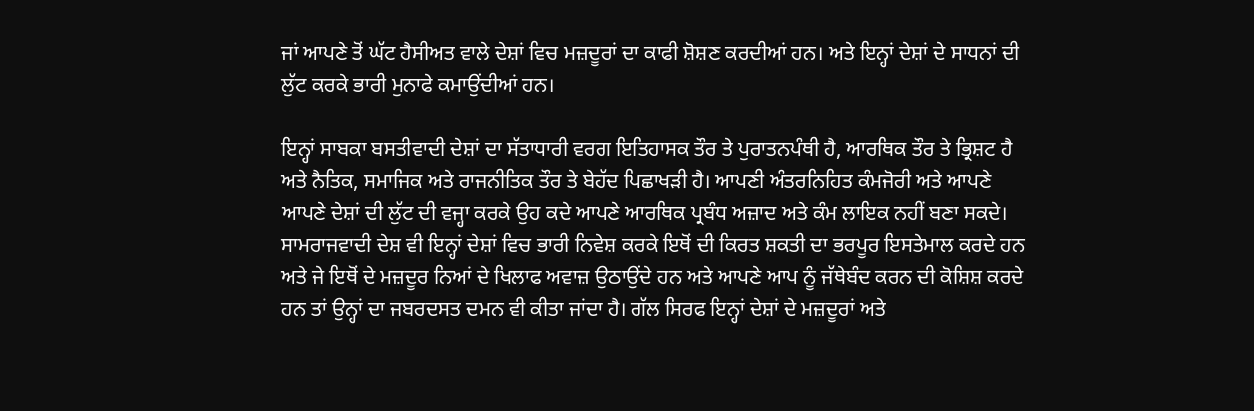ਜਾਂ ਆਪਣੇ ਤੋਂ ਘੱਟ ਹੈਸੀਅਤ ਵਾਲੇ ਦੇਸ਼ਾਂ ਵਿਚ ਮਜ਼ਦੂਰਾਂ ਦਾ ਕਾਫੀ ਸ਼ੋਸ਼ਣ ਕਰਦੀਆਂ ਹਨ। ਅਤੇ ਇਨ੍ਹਾਂ ਦੇਸ਼ਾਂ ਦੇ ਸਾਧਨਾਂ ਦੀ ਲੁੱਟ ਕਰਕੇ ਭਾਰੀ ਮੁਨਾਫੇ ਕਮਾਉਂਦੀਆਂ ਹਨ।

ਇਨ੍ਹਾਂ ਸਾਬਕਾ ਬਸਤੀਵਾਦੀ ਦੇਸ਼ਾਂ ਦਾ ਸੱਤਾਧਾਰੀ ਵਰਗ ਇਤਿਹਾਸਕ ਤੌਰ ਤੇ ਪੁਰਾਤਨਪੰਥੀ ਹੈ, ਆਰਥਿਕ ਤੌਰ ਤੇ ਭ੍ਰਿਸ਼ਟ ਹੈ ਅਤੇ ਨੈਤਿਕ, ਸਮਾਜਿਕ ਅਤੇ ਰਾਜਨੀਤਿਕ ਤੌਰ ਤੇ ਬੇਹੱਦ ਪਿਛਾਖੜੀ ਹੈ। ਆਪਣੀ ਅੰਤਰਨਿਹਿਤ ਕੰਮਜੋਰੀ ਅਤੇ ਆਪਣੇ ਆਪਣੇ ਦੇਸ਼ਾਂ ਦੀ ਲੁੱਟ ਦੀ ਵਜ੍ਹਾ ਕਰਕੇ ਉਹ ਕਦੇ ਆਪਣੇ ਆਰਥਿਕ ਪ੍ਰਬੰਧ ਅਜ਼ਾਦ ਅਤੇ ਕੰਮ ਲਾਇਕ ਨਹੀਂ ਬਣਾ ਸਕਦੇ। ਸਾਮਰਾਜਵਾਦੀ ਦੇਸ਼ ਵੀ ਇਨ੍ਹਾਂ ਦੇਸ਼ਾਂ ਵਿਚ ਭਾਰੀ ਨਿਵੇਸ਼ ਕਰਕੇ ਇਥੋਂ ਦੀ ਕਿਰਤ ਸ਼ਕਤੀ ਦਾ ਭਰਪੂਰ ਇਸਤੇਮਾਲ ਕਰਦੇ ਹਨ ਅਤੇ ਜੇ ਇਥੋਂ ਦੇ ਮਜ਼ਦੂਰ ਨਿਆਂ ਦੇ ਖਿਲਾਫ ਅਵਾਜ਼ ਉਠਾਉਂਦੇ ਹਨ ਅਤੇ ਆਪਣੇ ਆਪ ਨੂੰ ਜੱਥੇਬੰਦ ਕਰਨ ਦੀ ਕੋਸ਼ਿਸ਼ ਕਰਦੇ ਹਨ ਤਾਂ ਉਨ੍ਹਾਂ ਦਾ ਜਬਰਦਸਤ ਦਮਨ ਵੀ ਕੀਤਾ ਜਾਂਦਾ ਹੈ। ਗੱਲ ਸਿਰਫ ਇਨ੍ਹਾਂ ਦੇਸ਼ਾਂ ਦੇ ਮਜ਼ਦੂਰਾਂ ਅਤੇ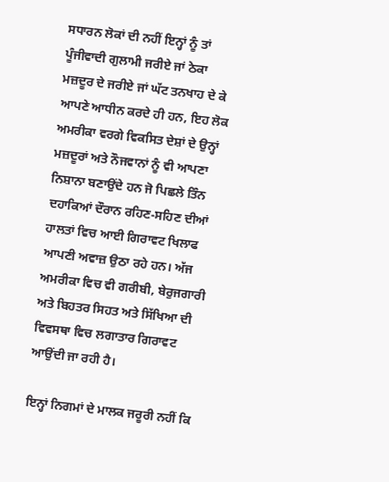ਸਧਾਰਨ ਲੋਕਾਂ ਦੀ ਨਹੀਂ ਇਨ੍ਹਾਂ ਨੂੰ ਤਾਂ ਪੂੰਜੀਵਾਦੀ ਗੁਲਾਮੀ ਜਰੀਏ ਜਾਂ ਠੇਕਾ ਮਜ਼ਦੂਰ ਦੇ ਜਰੀਏ ਜਾਂ ਘੱਟ ਤਨਖਾਹ ਦੇ ਕੇ ਆਪਣੇ ਆਧੀਨ ਕਰਦੇ ਹੀ ਹਨ, ਇਹ ਲੋਕ ਅਮਰੀਕਾ ਵਰਗੇ ਵਿਕਸਿਤ ਦੇਸ਼ਾਂ ਦੇ ਉਨ੍ਹਾਂ ਮਜ਼ਦੂਰਾਂ ਅਤੇ ਨੌਜਵਾਨਾਂ ਨੂੰ ਵੀ ਆਪਣਾ ਨਿਸ਼ਾਨਾ ਬਣਾਉਂਦੇ ਹਨ ਜੋ ਪਿਛਲੇ ਤਿੰਨ ਦਹਾਕਿਆਂ ਦੌਰਾਨ ਰਹਿਣ-ਸਹਿਣ ਦੀਆਂ ਹਾਲਤਾਂ ਵਿਚ ਆਈ ਗਿਰਾਵਟ ਖਿਲਾਫ ਆਪਣੀ ਅਵਾਜ਼ ਉਠਾ ਰਹੇ ਹਨ। ਅੱਜ ਅਮਰੀਕਾ ਵਿਚ ਵੀ ਗਰੀਬੀ, ਬੇਰੁਜਗਾਰੀ ਅਤੇ ਬਿਹਤਰ ਸਿਹਤ ਅਤੇ ਸਿੱਖਿਆ ਦੀ ਵਿਵਸਥਾ ਵਿਚ ਲਗਾਤਾਰ ਗਿਰਾਵਟ ਆਉਂਦੀ ਜਾ ਰਹੀ ਹੈ।

ਇਨ੍ਹਾਂ ਨਿਗਮਾਂ ਦੇ ਮਾਲਕ ਜਰੂਰੀ ਨਹੀਂ ਕਿ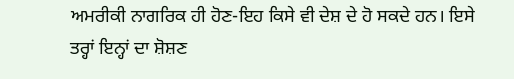ਅਮਰੀਕੀ ਨਾਗਰਿਕ ਹੀ ਹੋਣ-ਇਹ ਕਿਸੇ ਵੀ ਦੇਸ਼ ਦੇ ਹੋ ਸਕਦੇ ਹਨ। ਇਸੇ ਤਰ੍ਹਾਂ ਇਨ੍ਹਾਂ ਦਾ ਸ਼ੋਸ਼ਣ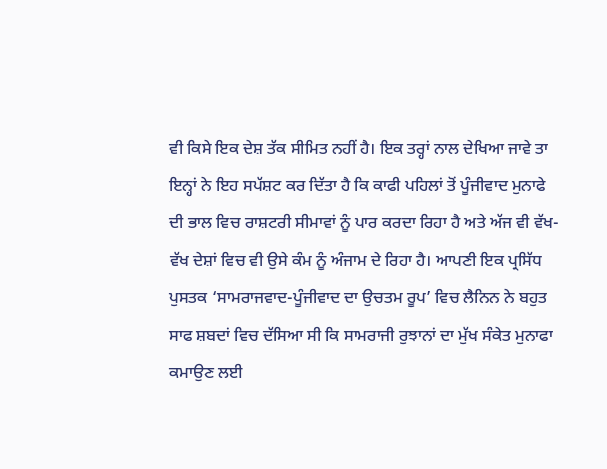ਵੀ ਕਿਸੇ ਇਕ ਦੇਸ਼ ਤੱਕ ਸੀਮਿਤ ਨਹੀਂ ਹੈ। ਇਕ ਤਰ੍ਹਾਂ ਨਾਲ ਦੇਖਿਆ ਜਾਵੇ ਤਾ ਇਨ੍ਹਾਂ ਨੇ ਇਹ ਸਪੱਸ਼ਟ ਕਰ ਦਿੱਤਾ ਹੈ ਕਿ ਕਾਫੀ ਪਹਿਲਾਂ ਤੋਂ ਪੂੰਜੀਵਾਦ ਮੁਨਾਫੇ ਦੀ ਭਾਲ ਵਿਚ ਰਾਸ਼ਟਰੀ ਸੀਮਾਵਾਂ ਨੂੰ ਪਾਰ ਕਰਦਾ ਰਿਹਾ ਹੈ ਅਤੇ ਅੱਜ ਵੀ ਵੱਖ-ਵੱਖ ਦੇਸ਼ਾਂ ਵਿਚ ਵੀ ਉਸੇ ਕੰਮ ਨੂੰ ਅੰਜਾਮ ਦੇ ਰਿਹਾ ਹੈ। ਆਪਣੀ ਇਕ ਪ੍ਰਸਿੱਧ ਪੁਸਤਕ ‘ਸਾਮਰਾਜਵਾਦ-ਪੂੰਜੀਵਾਦ ਦਾ ਉਚਤਮ ਰੂਪ’ ਵਿਚ ਲੈਨਿਨ ਨੇ ਬਹੁਤ ਸਾਫ ਸ਼ਬਦਾਂ ਵਿਚ ਦੱਸਿਆ ਸੀ ਕਿ ਸਾਮਰਾਜੀ ਰੁਝਾਨਾਂ ਦਾ ਮੁੱਖ ਸੰਕੇਤ ਮੁਨਾਫਾ ਕਮਾਉਣ ਲਈ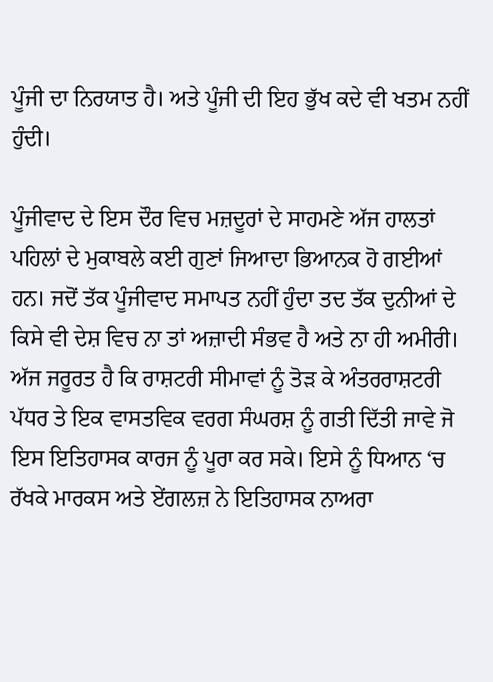ਪੂੰਜੀ ਦਾ ਨਿਰਯਾਤ ਹੈ। ਅਤੇ ਪੂੰਜੀ ਦੀ ਇਹ ਭੁੱਖ ਕਦੇ ਵੀ ਖਤਮ ਨਹੀਂ ਹੁੰਦੀ।

ਪੂੰਜੀਵਾਦ ਦੇ ਇਸ ਦੌਰ ਵਿਚ ਮਜ਼ਦੂਰਾਂ ਦੇ ਸਾਹਮਣੇ ਅੱਜ ਹਾਲਤਾਂ ਪਹਿਲਾਂ ਦੇ ਮੁਕਾਬਲੇ ਕਈ ਗੁਣਾਂ ਜਿਆਦਾ ਭਿਆਨਕ ਹੋ ਗਈਆਂ ਹਨ। ਜਦੋਂ ਤੱਕ ਪੂੰਜੀਵਾਦ ਸਮਾਪਤ ਨਹੀਂ ਹੁੰਦਾ ਤਦ ਤੱਕ ਦੁਨੀਆਂ ਦੇ ਕਿਸੇ ਵੀ ਦੇਸ਼ ਵਿਚ ਨਾ ਤਾਂ ਅਜ਼ਾਦੀ ਸੰਭਵ ਹੈ ਅਤੇ ਨਾ ਹੀ ਅਮੀਰੀ। ਅੱਜ ਜਰੂਰਤ ਹੈ ਕਿ ਰਾਸ਼ਟਰੀ ਸੀਮਾਵਾਂ ਨੂੰ ਤੋੜ ਕੇ ਅੰਤਰਰਾਸ਼ਟਰੀ ਪੱਧਰ ਤੇ ਇਕ ਵਾਸਤਵਿਕ ਵਰਗ ਸੰਘਰਸ਼ ਨੂੰ ਗਤੀ ਦਿੱਤੀ ਜਾਵੇ ਜੋ ਇਸ ਇਤਿਹਾਸਕ ਕਾਰਜ ਨੂੰ ਪੂਰਾ ਕਰ ਸਕੇ। ਇਸੇ ਨੂੰ ਧਿਆਨ ‘ਚ ਰੱਖਕੇ ਮਾਰਕਸ ਅਤੇ ਏਂਗਲਜ਼ ਨੇ ਇਤਿਹਾਸਕ ਨਾਅਰਾ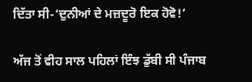ਦਿੱਤਾ ਸੀ-‘ਦੁਨੀਆਂ ਦੇ ਮਜ਼ਦੂਰੋ ਇਕ ਹੋਵੋ!’

ਅੱਜ ਤੋਂ ਵੀਹ ਸਾਲ ਪਹਿਲਾਂ ਇੰਝ ਡੁੱਬੀ ਸੀ ਪੰਜਾਬ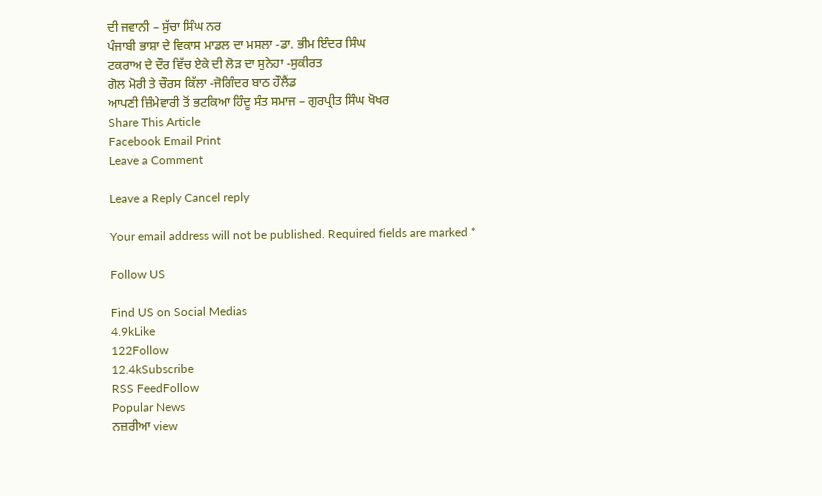ਦੀ ਜਵਾਨੀ – ਸੁੱਚਾ ਸਿੰਘ ਨਰ
ਪੰਜਾਬੀ ਭਾਸ਼ਾ ਦੇ ਵਿਕਾਸ ਮਾਡਲ ਦਾ ਮਸਲਾ -ਡਾ. ਭੀਮ ਇੰਦਰ ਸਿੰਘ
ਟਕਰਾਅ ਦੇ ਦੌਰ ਵਿੱਚ ਏਕੇ ਦੀ ਲੋੜ ਦਾ ਸੁਨੇਹਾ -ਸੁਕੀਰਤ
ਗੋਲ ਮੋਰੀ ਤੇ ਚੌਰਸ ਕਿੱਲਾ -ਜੋਗਿੰਦਰ ਬਾਠ ਹੌਲੈਂਡ
ਆਪਣੀ ਜ਼ਿੰਮੇਵਾਰੀ ਤੋਂ ਭਟਕਿਆ ਹਿੰਦੂ ਸੰਤ ਸਮਾਜ – ਗੁਰਪ੍ਰੀਤ ਸਿੰਘ ਖੋਖਰ
Share This Article
Facebook Email Print
Leave a Comment

Leave a Reply Cancel reply

Your email address will not be published. Required fields are marked *

Follow US

Find US on Social Medias
4.9kLike
122Follow
12.4kSubscribe
RSS FeedFollow
Popular News
ਨਜ਼ਰੀਆ view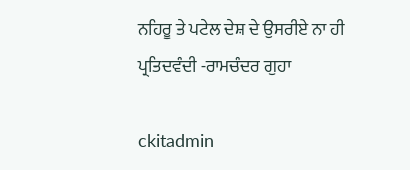ਨਹਿਰੂ ਤੇ ਪਟੇਲ ਦੇਸ਼ ਦੇ ਉਸਰੀਏ ਨਾ ਹੀ ਪ੍ਰਤਿਦਵੰਦੀ -ਰਾਮਚੰਦਰ ਗੁਹਾ

ckitadmin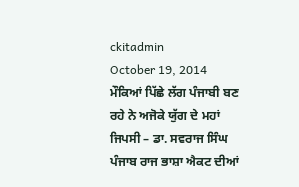ckitadmin
October 19, 2014
ਮੌਕਿਆਂ ਪਿੱਛੇ ਲੱਗ ਪੰਜਾਬੀ ਬਣ ਰਹੇ ਨੇ ਅਜੋਕੇ ਯੁੱਗ ਦੇ ਮਹਾਂ ਜਿਪਸੀ – ਡਾ. ਸਵਰਾਜ ਸਿੰਘ
ਪੰਜਾਬ ਰਾਜ ਭਾਸ਼ਾ ਐਕਟ ਦੀਆਂ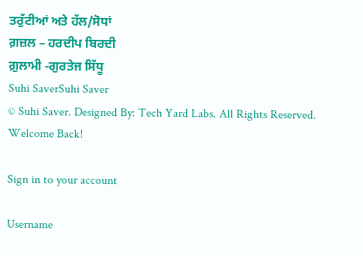ਤਰੁੱਟੀਆਂ ਅਤੇ ਹੱਲ/ਸੋਧਾਂ
ਗ਼ਜ਼ਲ – ਹਰਦੀਪ ਬਿਰਦੀ
ਗ਼ੁਲਾਮੀ -ਗੁਰਤੇਜ ਸਿੱਧੂ
Suhi SaverSuhi Saver
© Suhi Saver. Designed By: Tech Yard Labs. All Rights Reserved.
Welcome Back!

Sign in to your account

Username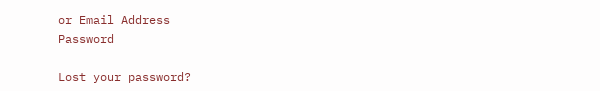or Email Address
Password

Lost your password?